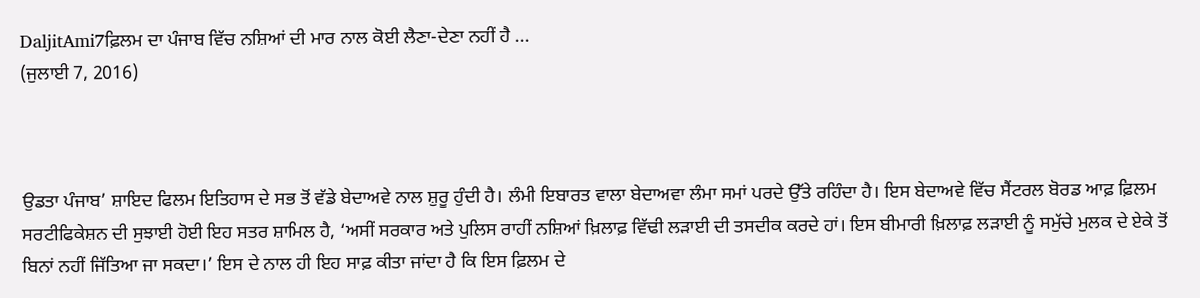DaljitAmi7ਫ਼ਿਲਮ ਦਾ ਪੰਜਾਬ ਵਿੱਚ ਨਸ਼ਿਆਂ ਦੀ ਮਾਰ ਨਾਲ ਕੋਈ ਲੈਣਾ-ਦੇਣਾ ਨਹੀਂ ਹੈ ...
(ਜੁਲਾਈ 7, 2016)



ਉਡਤਾ ਪੰਜਾਬ’ ਸ਼ਾਇਦ ਫਿਲਮ ਇਤਿਹਾਸ ਦੇ ਸਭ ਤੋਂ ਵੱਡੇ ਬੇਦਾਅਵੇ ਨਾਲ ਸ਼ੁਰੂ ਹੁੰਦੀ ਹੈ। ਲੰਮੀ ਇਬਾਰਤ ਵਾਲਾ ਬੇਦਾਅਵਾ ਲੰਮਾ ਸਮਾਂ ਪਰਦੇ ਉੱਤੇ ਰਹਿੰਦਾ ਹੈ। ਇਸ ਬੇਦਾਅਵੇ ਵਿੱਚ ਸੈਂਟਰਲ ਬੋਰਡ ਆਫ਼ ਫ਼ਿਲਮ ਸਰਟੀਫਿਕੇਸ਼ਨ ਦੀ ਸੁਝਾਈ ਹੋਈ ਇਹ ਸਤਰ ਸ਼ਾਮਿਲ ਹੈ, ‘ਅਸੀਂ ਸਰਕਾਰ ਅਤੇ ਪੁਲਿਸ ਰਾਹੀਂ ਨਸ਼ਿਆਂ ਖ਼ਿਲਾਫ਼ ਵਿੱਢੀ ਲੜਾਈ ਦੀ ਤਸਦੀਕ ਕਰਦੇ ਹਾਂ। ਇਸ ਬੀਮਾਰੀ ਖ਼ਿਲਾਫ਼ ਲੜਾਈ ਨੂੰ ਸਮੁੱਚੇ ਮੁਲਕ ਦੇ ਏਕੇ ਤੋਂ ਬਿਨਾਂ ਨਹੀਂ ਜਿੱਤਿਆ ਜਾ ਸਕਦਾ।’ ਇਸ ਦੇ ਨਾਲ ਹੀ ਇਹ ਸਾਫ਼ ਕੀਤਾ ਜਾਂਦਾ ਹੈ ਕਿ ਇਸ ਫ਼ਿਲਮ ਦੇ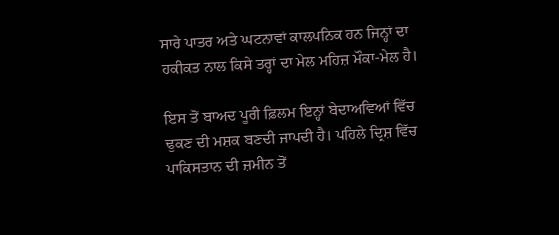ਸਾਰੇ ਪਾਤਰ ਅਤੇ ਘਟਨਾਵਾਂ ਕਾਲਪਨਿਕ ਹਨ ਜਿਨ੍ਹਾਂ ਦਾ ਹਕੀਕਤ ਨਾਲ ਕਿਸੇ ਤਰ੍ਹਾਂ ਦਾ ਮੇਲ ਮਹਿਜ਼ ਮੌਕਾ-ਮੇਲ ਹੈ।

ਇਸ ਤੋਂ ਬਾਅਦ ਪੂਰੀ ਫ਼ਿਲਮ ਇਨ੍ਹਾਂ ਬੇਦਾਅਵਿਆਂ ਵਿੱਚ ਢੁਕਣ ਦੀ ਮਸ਼ਕ ਬਣਦੀ ਜਾਪਦੀ ਹੈ। ਪਹਿਲੇ ਦ੍ਰਿਸ਼ ਵਿੱਚ ਪਾਕਿਸਤਾਨ ਦੀ ਜ਼ਮੀਨ ਤੋਂ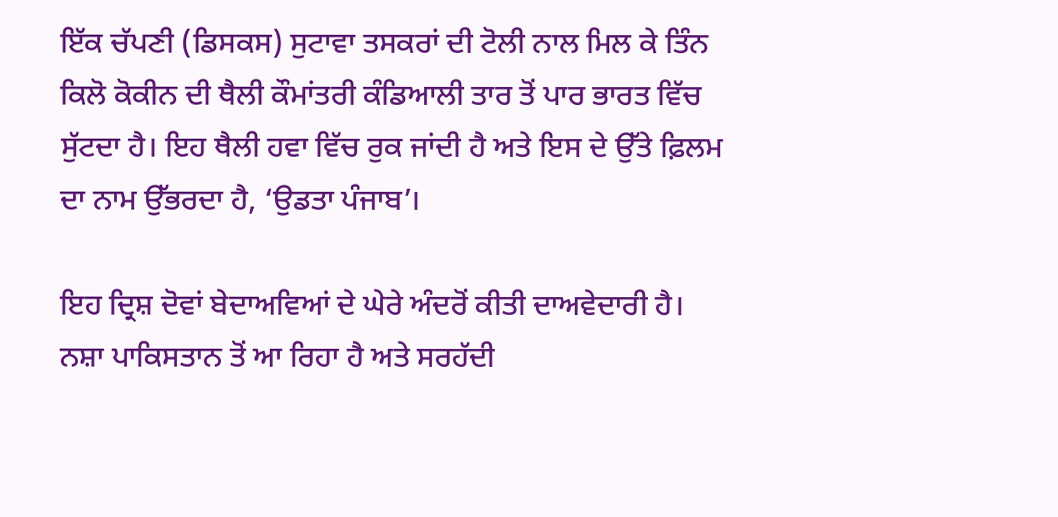ਇੱਕ ਚੱਪਣੀ (ਡਿਸਕਸ) ਸੁਟਾਵਾ ਤਸਕਰਾਂ ਦੀ ਟੋਲੀ ਨਾਲ ਮਿਲ ਕੇ ਤਿੰਨ ਕਿਲੋ ਕੋਕੀਨ ਦੀ ਥੈਲੀ ਕੌਮਾਂਤਰੀ ਕੰਡਿਆਲੀ ਤਾਰ ਤੋਂ ਪਾਰ ਭਾਰਤ ਵਿੱਚ ਸੁੱਟਦਾ ਹੈ। ਇਹ ਥੈਲੀ ਹਵਾ ਵਿੱਚ ਰੁਕ ਜਾਂਦੀ ਹੈ ਅਤੇ ਇਸ ਦੇ ਉੱਤੇ ਫ਼ਿਲਮ ਦਾ ਨਾਮ ਉੱਭਰਦਾ ਹੈ, ‘ਉਡਤਾ ਪੰਜਾਬ’।

ਇਹ ਦ੍ਰਿਸ਼ ਦੋਵਾਂ ਬੇਦਾਅਵਿਆਂ ਦੇ ਘੇਰੇ ਅੰਦਰੋਂ ਕੀਤੀ ਦਾਅਵੇਦਾਰੀ ਹੈ। ਨਸ਼ਾ ਪਾਕਿਸਤਾਨ ਤੋਂ ਆ ਰਿਹਾ ਹੈ ਅਤੇ ਸਰਹੱਦੀ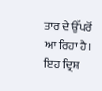ਤਾਰ ਦੇ ਉੱਪਰੋਂ ਆ ਰਿਹਾ ਹੈ। ਇਹ ਦ੍ਰਿਸ਼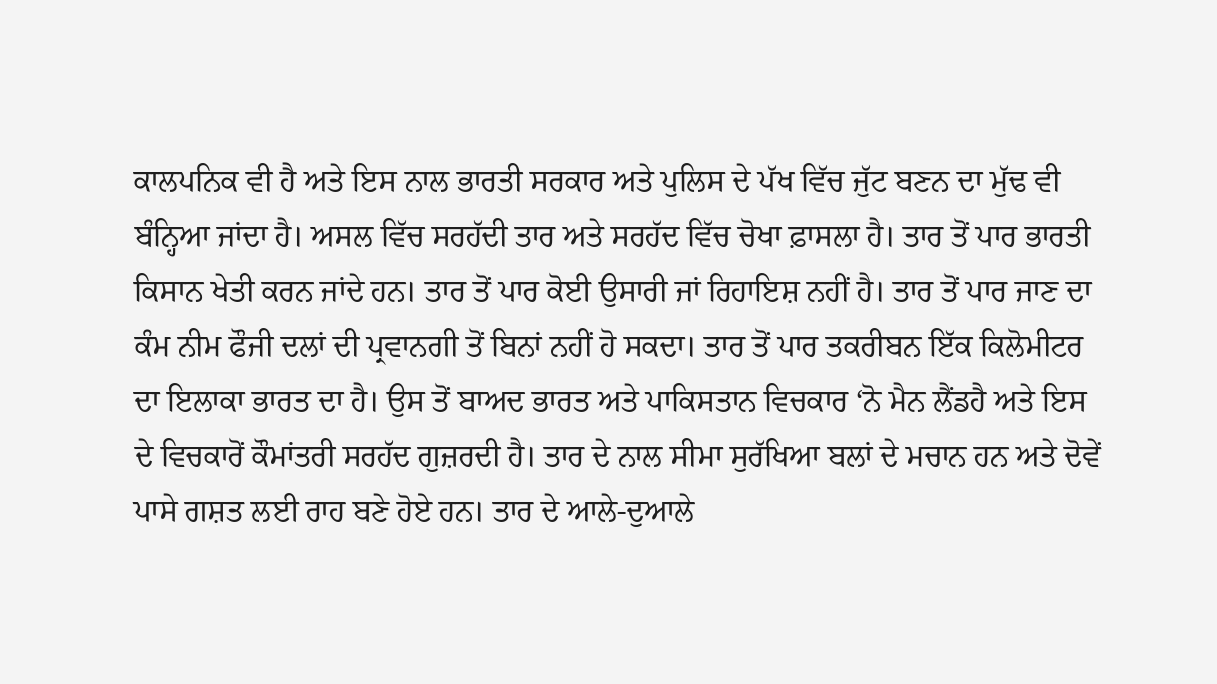ਕਾਲਪਨਿਕ ਵੀ ਹੈ ਅਤੇ ਇਸ ਨਾਲ ਭਾਰਤੀ ਸਰਕਾਰ ਅਤੇ ਪੁਲਿਸ ਦੇ ਪੱਖ ਵਿੱਚ ਜੁੱਟ ਬਣਨ ਦਾ ਮੁੱਢ ਵੀ ਬੰਨ੍ਹਿਆ ਜਾਂਦਾ ਹੈ। ਅਸਲ ਵਿੱਚ ਸਰਹੱਦੀ ਤਾਰ ਅਤੇ ਸਰਹੱਦ ਵਿੱਚ ਚੋਖਾ ਫ਼ਾਸਲਾ ਹੈ। ਤਾਰ ਤੋਂ ਪਾਰ ਭਾਰਤੀ ਕਿਸਾਨ ਖੇਤੀ ਕਰਨ ਜਾਂਦੇ ਹਨ। ਤਾਰ ਤੋਂ ਪਾਰ ਕੋਈ ਉਸਾਰੀ ਜਾਂ ਰਿਹਾਇਸ਼ ਨਹੀਂ ਹੈ। ਤਾਰ ਤੋਂ ਪਾਰ ਜਾਣ ਦਾ ਕੰਮ ਨੀਮ ਫੌਜੀ ਦਲਾਂ ਦੀ ਪ੍ਰਵਾਨਗੀ ਤੋਂ ਬਿਨਾਂ ਨਹੀਂ ਹੋ ਸਕਦਾ। ਤਾਰ ਤੋਂ ਪਾਰ ਤਕਰੀਬਨ ਇੱਕ ਕਿਲੋਮੀਟਰ ਦਾ ਇਲਾਕਾ ਭਾਰਤ ਦਾ ਹੈ। ਉਸ ਤੋਂ ਬਾਅਦ ਭਾਰਤ ਅਤੇ ਪਾਕਿਸਤਾਨ ਵਿਚਕਾਰ ‘ਨੋ ਮੈਨ ਲੈਂਡਹੈ ਅਤੇ ਇਸ ਦੇ ਵਿਚਕਾਰੋਂ ਕੌਮਾਂਤਰੀ ਸਰਹੱਦ ਗੁਜ਼ਰਦੀ ਹੈ। ਤਾਰ ਦੇ ਨਾਲ ਸੀਮਾ ਸੁਰੱਖਿਆ ਬਲਾਂ ਦੇ ਮਚਾਨ ਹਨ ਅਤੇ ਦੋਵੇਂ ਪਾਸੇ ਗਸ਼ਤ ਲਈ ਰਾਹ ਬਣੇ ਹੋਏ ਹਨ। ਤਾਰ ਦੇ ਆਲੇ-ਦੁਆਲੇ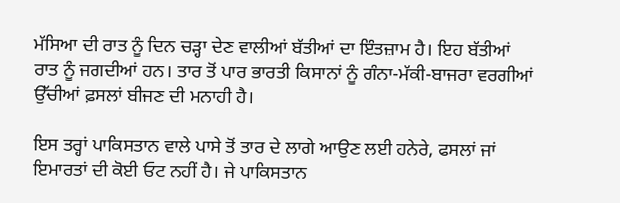ਮੱਸਿਆ ਦੀ ਰਾਤ ਨੂੰ ਦਿਨ ਚੜ੍ਹਾ ਦੇਣ ਵਾਲੀਆਂ ਬੱਤੀਆਂ ਦਾ ਇੰਤਜ਼ਾਮ ਹੈ। ਇਹ ਬੱਤੀਆਂ ਰਾਤ ਨੂੰ ਜਗਦੀਆਂ ਹਨ। ਤਾਰ ਤੋਂ ਪਾਰ ਭਾਰਤੀ ਕਿਸਾਨਾਂ ਨੂੰ ਗੰਨਾ-ਮੱਕੀ-ਬਾਜਰਾ ਵਰਗੀਆਂ ਉੱਚੀਆਂ ਫ਼ਸਲਾਂ ਬੀਜਣ ਦੀ ਮਨਾਹੀ ਹੈ।

ਇਸ ਤਰ੍ਹਾਂ ਪਾਕਿਸਤਾਨ ਵਾਲੇ ਪਾਸੇ ਤੋਂ ਤਾਰ ਦੇ ਲਾਗੇ ਆਉਣ ਲਈ ਹਨੇਰੇ, ਫਸਲਾਂ ਜਾਂ ਇਮਾਰਤਾਂ ਦੀ ਕੋਈ ਓਟ ਨਹੀਂ ਹੈ। ਜੇ ਪਾਕਿਸਤਾਨ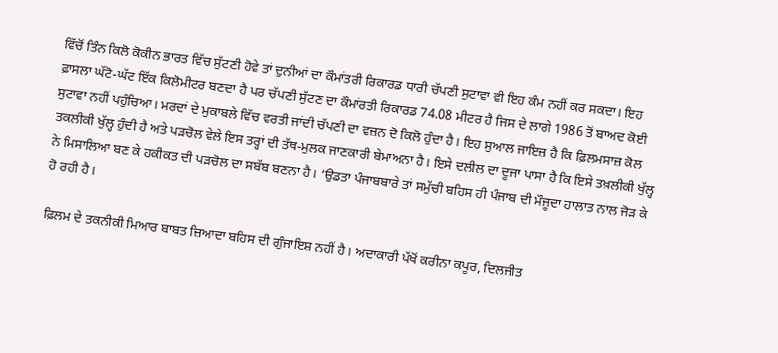ਵਿੱਚੋਂ ਤਿੰਨ ਕਿਲੋ ਕੋਕੀਨ ਭਾਰਤ ਵਿੱਚ ਸੁੱਟਣੀ ਹੋਵੇ ਤਾਂ ਦੁਨੀਆਂ ਦਾ ਕੌਮਾਂਤਰੀ ਰਿਕਾਰਡ ਧਾਰੀ ਚੱਪਣੀ ਸੁਟਾਵਾ ਵੀ ਇਹ ਕੰਮ ਨਹੀਂ ਕਰ ਸਕਦਾ। ਇਹ ਫ਼ਾਸਲਾ ਘੱਟੋ-ਘੱਟ ਇੱਕ ਕਿਲੋਮੀਟਰ ਬਣਦਾ ਹੈ ਪਰ ਚੱਪਣੀ ਸੁੱਟਣ ਦਾ ਕੌਮਾਂਰਤੀ ਰਿਕਾਰਡ 74.08 ਮੀਟਰ ਹੈ ਜਿਸ ਦੇ ਲਾਗੇ 1986 ਤੋਂ ਬਾਅਦ ਕੋਈ ਸੁਟਾਵਾ ਨਹੀਂ ਪਹੁੰਚਿਆ। ਮਰਦਾਂ ਦੇ ਮੁਕਾਬਲੇ ਵਿੱਚ ਵਰਤੀ ਜਾਂਦੀ ਚੱਪਣੀ ਦਾ ਵਜ਼ਨ ਦੋ ਕਿਲੋ ਹੁੰਦਾ ਹੈ। ਇਹ ਸੁਆਲ ਜਾਇਜ਼ ਹੈ ਕਿ ਫ਼ਿਲਮਸਾਜ਼ ਕੋਲ ਤਕਲੀਕੀ ਖੁੱਲ੍ਹ ਹੁੰਦੀ ਹੈ ਅਤੇ ਪੜਚੋਲ ਵੇਲੇ ਇਸ ਤਰ੍ਹਾਂ ਦੀ ਤੱਥ-ਮੁਲਕ ਜਾਣਕਾਰੀ ਬੇਮਾਅਨਾ ਹੈ। ਇਸੇ ਦਲੀਲ ਦਾ ਦੂਜਾ ਪਾਸਾ ਹੈ ਕਿ ਇਸੇ ਤਖ਼ਲੀਕੀ ਖੁੱਲ੍ਹ ਨੇ ਮਿਸਾਲਿਆ ਬਣ ਕੇ ਹਕੀਕਤ ਦੀ ਪੜਚੋਲ ਦਾ ਸਬੱਬ ਬਣਨਾ ਹੈ। ‘ਉਡਤਾ ਪੰਜਾਬਬਾਰੇ ਤਾਂ ਸਮੁੱਚੀ ਬਹਿਸ ਹੀ ਪੰਜਾਬ ਦੀ ਮੌਜੂਦਾ ਹਾਲਾਤ ਨਾਲ ਜੋੜ ਕੇ ਹੋ ਰਹੀ ਹੈ।

ਫ਼ਿਲਮ ਦੇ ਤਕਨੀਕੀ ਮਿਆਰ ਬਾਬਤ ਜ਼ਿਆਦਾ ਬਹਿਸ ਦੀ ਗੁੰਜਾਇਸ਼ ਨਹੀਂ ਹੈ। ਅਦਾਕਾਰੀ ਪੱਖੋਂ ਕਰੀਨਾ ਕਪੂਰ, ਦਿਲਜੀਤ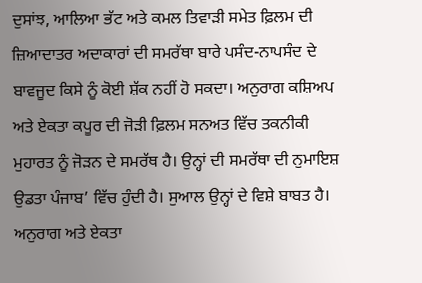ਦੁਸਾਂਝ, ਆਲਿਆ ਭੱਟ ਅਤੇ ਕਮਲ ਤਿਵਾੜੀ ਸਮੇਤ ਫ਼ਿਲਮ ਦੀ ਜ਼ਿਆਦਾਤਰ ਅਦਾਕਾਰਾਂ ਦੀ ਸਮਰੱਥਾ ਬਾਰੇ ਪਸੰਦ-ਨਾਪਸੰਦ ਦੇ ਬਾਵਜੂਦ ਕਿਸੇ ਨੂੰ ਕੋਈ ਸ਼ੱਕ ਨਹੀਂ ਹੋ ਸਕਦਾ। ਅਨੁਰਾਗ ਕਸ਼ਿਅਪ ਅਤੇ ਏਕਤਾ ਕਪੂਰ ਦੀ ਜੋੜੀ ਫ਼ਿਲਮ ਸਨਅਤ ਵਿੱਚ ਤਕਨੀਕੀ ਮੁਹਾਰਤ ਨੂੰ ਜੋੜਨ ਦੇ ਸਮਰੱਥ ਹੈ। ਉਨ੍ਹਾਂ ਦੀ ਸਮਰੱਥਾ ਦੀ ਨੁਮਾਇਸ਼ ਉਡਤਾ ਪੰਜਾਬ’ ਵਿੱਚ ਹੁੰਦੀ ਹੈ। ਸੁਆਲ ਉਨ੍ਹਾਂ ਦੇ ਵਿਸ਼ੇ ਬਾਬਤ ਹੈ। ਅਨੁਰਾਗ ਅਤੇ ਏਕਤਾ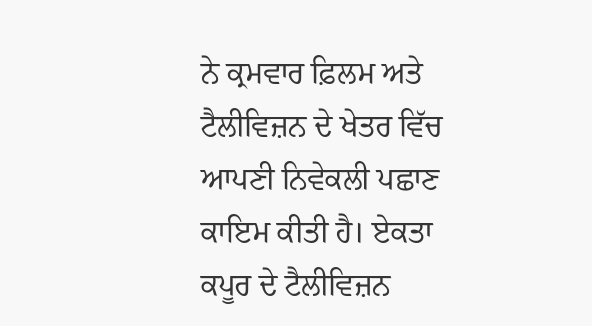ਨੇ ਕ੍ਰਮਵਾਰ ਫ਼ਿਲਮ ਅਤੇ ਟੈਲੀਵਿਜ਼ਨ ਦੇ ਖੇਤਰ ਵਿੱਚ ਆਪਣੀ ਨਿਵੇਕਲੀ ਪਛਾਣ ਕਾਇਮ ਕੀਤੀ ਹੈ। ਏਕਤਾ ਕਪੂਰ ਦੇ ਟੈਲੀਵਿਜ਼ਨ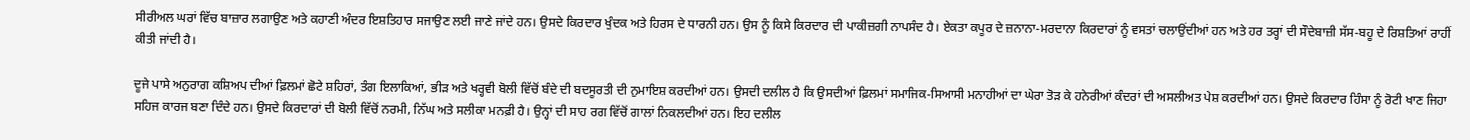ਸੀਰੀਅਲ ਘਰਾਂ ਵਿੱਚ ਬਾਜ਼ਾਰ ਲਗਾਉਣ ਅਤੇ ਕਹਾਣੀ ਅੰਦਰ ਇਸ਼ਤਿਹਾਰ ਸਜਾਉਣ ਲਈ ਜਾਣੇ ਜਾਂਦੇ ਹਨ। ਉਸਦੇ ਕਿਰਦਾਰ ਖੁੰਦਕ ਅਤੇ ਹਿਰਸ ਦੇ ਧਾਰਨੀ ਹਨ। ਉਸ ਨੂੰ ਕਿਸੇ ਕਿਰਦਾਰ ਦੀ ਪਾਕੀਜ਼ਗੀ ਨਾਪਸੰਦ ਹੈ। ਏਕਤਾ ਕਪੂਰ ਦੇ ਜ਼ਨਾਨਾ-ਮਰਦਾਨਾ ਕਿਰਦਾਰਾਂ ਨੂੰ ਵਸਤਾਂ ਚਲਾਉਂਦੀਆਂ ਹਨ ਅਤੇ ਹਰ ਤਰ੍ਹਾਂ ਦੀ ਸੌਦੇਬਾਜ਼ੀ ਸੱਸ-ਬਹੂ ਦੇ ਰਿਸ਼ਤਿਆਂ ਰਾਹੀਂ ਕੀਤੀ ਜਾਂਦੀ ਹੈ।

ਦੂਜੇ ਪਾਸੇ ਅਨੁਰਾਗ ਕਸ਼ਿਅਪ ਦੀਆਂ ਫ਼ਿਲਮਾਂ ਛੋਟੇ ਸ਼ਹਿਰਾਂ, ਤੰਗ ਇਲਾਕਿਆਂ, ਭੀੜ ਅਤੇ ਖਰ੍ਹਵੀ ਬੋਲੀ ਵਿੱਚੋਂ ਬੰਦੇ ਦੀ ਬਦਸੂਰਤੀ ਦੀ ਨੁਮਾਇਸ਼ ਕਰਦੀਆਂ ਹਨ। ਉਸਦੀ ਦਲੀਲ ਹੈ ਕਿ ਉਸਦੀਆਂ ਫ਼ਿਲਮਾਂ ਸਮਾਜਿਕ-ਸਿਆਸੀ ਮਨਾਹੀਆਂ ਦਾ ਘੇਰਾ ਤੋੜ ਕੇ ਹਨੇਰੀਆਂ ਕੰਦਰਾਂ ਦੀ ਅਸਲੀਅਤ ਪੇਸ਼ ਕਰਦੀਆਂ ਹਨ। ਉਸਦੇ ਕਿਰਦਾਰ ਹਿੰਸਾ ਨੂੰ ਰੋਟੀ ਖਾਣ ਜਿਹਾ ਸਹਿਜ ਕਾਰਜ ਬਣਾ ਦਿੰਦੇ ਹਨ। ਉਸਦੇ ਕਿਰਦਾਰਾਂ ਦੀ ਬੋਲੀ ਵਿੱਚੋਂ ਨਰਮੀ, ਨਿੱਘ ਅਤੇ ਸਲੀਕਾ ਮਨਫ਼ੀ ਹੈ। ਉਨ੍ਹਾਂ ਦੀ ਸਾਹ ਰਗ ਵਿੱਚੋਂ ਗਾਲਾਂ ਨਿਕਲਦੀਆਂ ਹਨ। ਇਹ ਦਲੀਲ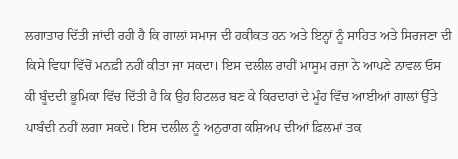ਲਗਾਤਾਰ ਦਿੱਤੀ ਜਾਂਦੀ ਰਹੀ ਹੈ ਕਿ ਗਾਲਾਂ ਸਮਾਜ ਦੀ ਹਕੀਕਤ ਹਨ ਅਤੇ ਇਨ੍ਹਾਂ ਨੂੰ ਸਾਹਿਤ ਅਤੇ ਸਿਰਜਣਾ ਦੀ ਕਿਸੇ ਵਿਧਾ ਵਿੱਚੋਂ ਮਨਫ਼ੀ ਨਹੀਂ ਕੀਤਾ ਜਾ ਸਕਦਾ। ਇਸ ਦਲੀਲ ਰਾਹੀਂ ਮਾਸੂਮ ਰਜ਼ਾ ਨੇ ਆਪਣੇ ਨਾਵਲ ਓਸ ਕੀ ਬੂੰਦਦੀ ਭੂਮਿਕਾ ਵਿੱਚ ਦਿੱਤੀ ਹੈ ਕਿ ਉਹ ਹਿਟਲਰ ਬਣ ਕੇ ਕਿਰਦਾਰਾਂ ਦੇ ਮੂੰਹ ਵਿੱਚ ਆਈਆਂ ਗਾਲਾਂ ਉੱਤੇ ਪਾਬੰਦੀ ਨਹੀਂ ਲਗਾ ਸਕਦੇ। ਇਸ ਦਲੀਲ ਨੂੰ ਅਨੁਰਾਗ ਕਸ਼ਿਅਪ ਦੀਆਂ ਫ਼ਿਲਮਾਂ ਤਕ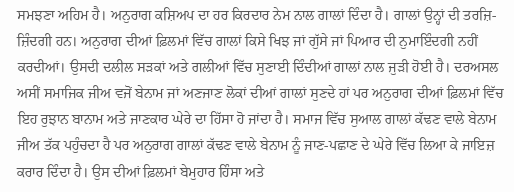ਸਮਝਣਾ ਅਹਿਮ ਹੈ। ਅਨੁਰਾਗ ਕਸ਼ਿਅਪ ਦਾ ਹਰ ਕਿਰਦਾਰ ਨੇਮ ਨਾਲ ਗਾਲਾਂ ਦਿੰਦਾ ਹੈ। ਗਾਲਾਂ ਉਨ੍ਹਾਂ ਦੀ ਤਰਜ਼ਿ-ਜ਼ਿੰਦਗੀ ਹਨ। ਅਨੁਰਾਗ ਦੀਆਂ ਫ਼ਿਲਮਾਂ ਵਿੱਚ ਗਾਲਾਂ ਕਿਸੇ ਖਿਝ ਜਾਂ ਗੁੱਸੇ ਜਾਂ ਪਿਆਰ ਦੀ ਨੁਮਾਇੰਦਗੀ ਨਹੀਂ ਕਰਦੀਆਂ। ਉਸਦੀ ਦਲੀਲ ਸੜਕਾਂ ਅਤੇ ਗਲੀਆਂ ਵਿੱਚ ਸੁਣਾਈ ਦਿੰਦੀਆਂ ਗਾਲਾਂ ਨਾਲ ਜੁੜੀ ਹੋਈ ਹੈ। ਦਰਅਸਲ ਅਸੀਂ ਸਮਾਜਿਕ ਜੀਅ ਵਜੋਂ ਬੇਨਾਮ ਜਾਂ ਅਣਜਾਣ ਲੋਕਾਂ ਦੀਆਂ ਗਾਲਾਂ ਸੁਣਦੇ ਹਾਂ ਪਰ ਅਨੁਰਾਗ ਦੀਆਂ ਫ਼ਿਲਮਾਂ ਵਿੱਚ ਇਹ ਰੁਝਾਨ ਬਾਨਾਮ ਅਤੇ ਜਾਣਕਾਰ ਘੇਰੇ ਦਾ ਹਿੱਸਾ ਹੋ ਜਾਂਦਾ ਹੈ। ਸਮਾਜ ਵਿੱਚ ਸੁਆਲ ਗਾਲਾਂ ਕੱਢਣ ਵਾਲੇ ਬੇਨਾਮ ਜੀਅ ਤੱਕ ਪਹੁੰਚਦਾ ਹੈ ਪਰ ਅਨੁਰਾਗ ਗਾਲਾਂ ਕੱਢਣ ਵਾਲੇ ਬੇਨਾਮ ਨੂੰ ਜਾਣ-ਪਛਾਣ ਦੇ ਘੇਰੇ ਵਿੱਚ ਲਿਆ ਕੇ ਜਾਇਜ਼ ਕਰਾਰ ਦਿੰਦਾ ਹੈ। ਉਸ ਦੀਆਂ ਫ਼ਿਲਮਾਂ ਬੇਮੁਹਾਰ ਹਿੰਸਾ ਅਤੇ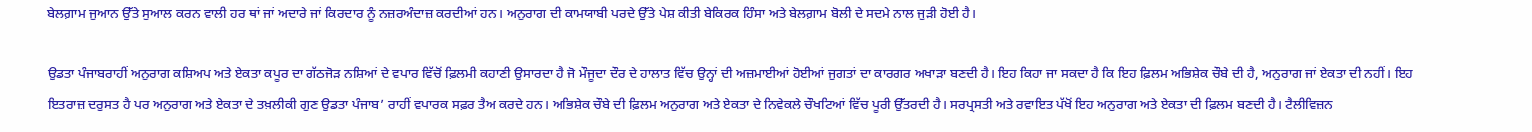ਬੇਲਗ਼ਾਮ ਜੁਆਨ ਉੱਤੇ ਸੁਆਲ ਕਰਨ ਵਾਲੀ ਹਰ ਥਾਂ ਜਾਂ ਅਦਾਰੇ ਜਾਂ ਕਿਰਦਾਰ ਨੂੰ ਨਜ਼ਰਅੰਦਾਜ਼ ਕਰਦੀਆਂ ਹਨ। ਅਨੁਰਾਗ ਦੀ ਕਾਮਯਾਬੀ ਪਰਦੇ ਉੱਤੇ ਪੇਸ਼ ਕੀਤੀ ਬੇਕਿਰਕ ਹਿੰਸਾ ਅਤੇ ਬੇਲਗ਼ਾਮ ਬੋਲੀ ਦੇ ਸਦਮੇ ਨਾਲ ਜੁੜੀ ਹੋਈ ਹੈ।

ਉਡਤਾ ਪੰਜਾਬਰਾਹੀਂ ਅਨੁਰਾਗ ਕਸ਼ਿਅਪ ਅਤੇ ਏਕਤਾ ਕਪੂਰ ਦਾ ਗੱਠਜੋੜ ਨਸ਼ਿਆਂ ਦੇ ਵਪਾਰ ਵਿੱਚੋਂ ਫ਼ਿਲਮੀ ਕਹਾਣੀ ਉਸਾਰਦਾ ਹੈ ਜੋ ਮੌਜੂਦਾ ਦੌਰ ਦੇ ਹਾਲਾਤ ਵਿੱਚ ਉਨ੍ਹਾਂ ਦੀ ਅਜ਼ਮਾਈਆਂ ਹੋਈਆਂ ਜੁਗਤਾਂ ਦਾ ਕਾਰਗਰ ਅਖਾੜਾ ਬਣਦੀ ਹੈ। ਇਹ ਕਿਹਾ ਜਾ ਸਕਦਾ ਹੈ ਕਿ ਇਹ ਫ਼ਿਲਮ ਅਭਿਸ਼ੇਕ ਚੌਬੇ ਦੀ ਹੈ, ਅਨੁਰਾਗ ਜਾਂ ਏਕਤਾ ਦੀ ਨਹੀਂ। ਇਹ ਇਤਰਾਜ਼ ਦਰੁਸਤ ਹੈ ਪਰ ਅਨੁਰਾਗ ਅਤੇ ਏਕਤਾ ਦੇ ਤਖ਼ਲੀਕੀ ਗੁਣ ਉਡਤਾ ਪੰਜਾਬ’ ਰਾਹੀਂ ਵਪਾਰਕ ਸਫ਼ਰ ਤੈਅ ਕਰਦੇ ਹਨ। ਅਭਿਸ਼ੇਕ ਚੌਬੇ ਦੀ ਫ਼ਿਲਮ ਅਨੁਰਾਗ ਅਤੇ ਏਕਤਾ ਦੇ ਨਿਵੇਕਲੇ ਚੌਖਟਿਆਂ ਵਿੱਚ ਪੂਰੀ ਉੱਤਰਦੀ ਹੈ। ਸਰਪ੍ਰਸਤੀ ਅਤੇ ਰਵਾਇਤ ਪੱਖੋਂ ਇਹ ਅਨੁਰਾਗ ਅਤੇ ਏਕਤਾ ਦੀ ਫ਼ਿਲਮ ਬਣਦੀ ਹੈ। ਟੈਲੀਵਿਜ਼ਨ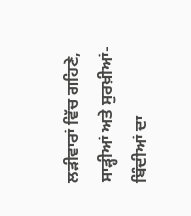ਲੜੀਵਾਰਾਂ ਵਿੱਚ ਗਹਿਣੇ, ਸਾੜ੍ਹੀਆਂ ਅਤੇ ਸੁਰਖ਼ੀਆਂ-ਬਿੰਦੀਆਂ ਦਾ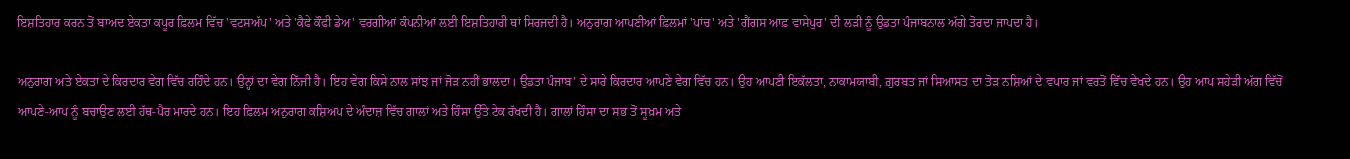ਇਸ਼ਤਿਹਾਰ ਕਰਨ ਤੋਂ ਬਾਅਦ ਏਕਤਾ ਕਪੂਰ ਫ਼ਿਲਮ ਵਿੱਚ 'ਵਟਸਅੱਪ' ਅਤੇ 'ਕੈਫੇ ਕੌਫੀ ਡੇਅ' ਵਰਗੀਆਂ ਕੰਪਨੀਆਂ ਲਈ ਇਸ਼ਤਿਹਾਰੀ ਥਾਂ ਸਿਰਜਦੀ ਹੈ। ਅਨੁਰਾਗ ਆਪਣੀਆਂ ਫ਼ਿਲਮਾਂ 'ਪਾਂਚ' ਅਤੇ 'ਗੈਂਗਸ ਆਫ਼ ਵਾਸੇਪੁਰ' ਦੀ ਲੜੀ ਨੂੰ ਉਡਤਾ ਪੰਜਾਬਨਾਲ ਅੱਗੇ ਤੋਰਦਾ ਜਾਪਦਾ ਹੈ।

ਅਨੁਰਾਗ ਅਤੇ ਏਕਤਾ ਦੇ ਕਿਰਦਾਰ ਵੇਗ ਵਿੱਚ ਰਹਿੰਦੇ ਹਨ। ਉਨ੍ਹਾਂ ਦਾ ਵੇਗ ਨਿੱਜੀ ਹੈ। ਇਹ ਵੇਗ ਕਿਸੇ ਨਾਲ ਸਾਂਝ ਜਾਂ ਜੋੜ ਨਹੀਂ ਭਾਲਦਾ। ਉਡਤਾ ਪੰਜਾਬ’ ਦੇ ਸਾਰੇ ਕਿਰਦਾਰ ਆਪਣੇ ਵੇਗ ਵਿੱਚ ਹਨ। ਉਹ ਆਪਣੀ ਇਕੱਲਤਾ, ਨਾਕਾਮਯਾਬੀ, ਗ਼ੁਰਬਤ ਜਾਂ ਸਿਆਸਤ ਦਾ ਤੋੜ ਨਸ਼ਿਆਂ ਦੇ ਵਪਾਰ ਜਾਂ ਵਰਤੋਂ ਵਿੱਚ ਵੇਖਦੇ ਹਨ। ਉਹ ਆਪ ਸਹੇੜੀ ਅੱਗ ਵਿੱਚੋਂ ਆਪਣੇ-ਆਪ ਨੂੰ ਬਚਾਉਣ ਲਈ ਹੱਥ-ਪੈਰ ਮਾਰਦੇ ਹਨ। ਇਹ ਫ਼ਿਲਮ ਅਨੁਰਾਗ ਕਸ਼ਿਅਪ ਦੇ ਅੰਦਾਜ਼ ਵਿੱਚ ਗਾਲਾਂ ਅਤੇ ਹਿੰਸਾ ਉੱਤੇ ਟੇਕ ਰੱਖਦੀ ਹੈ। ਗਾਲਾਂ ਹਿੰਸਾ ਦਾ ਸਭ ਤੋਂ ਸੂਖ਼ਮ ਅਤੇ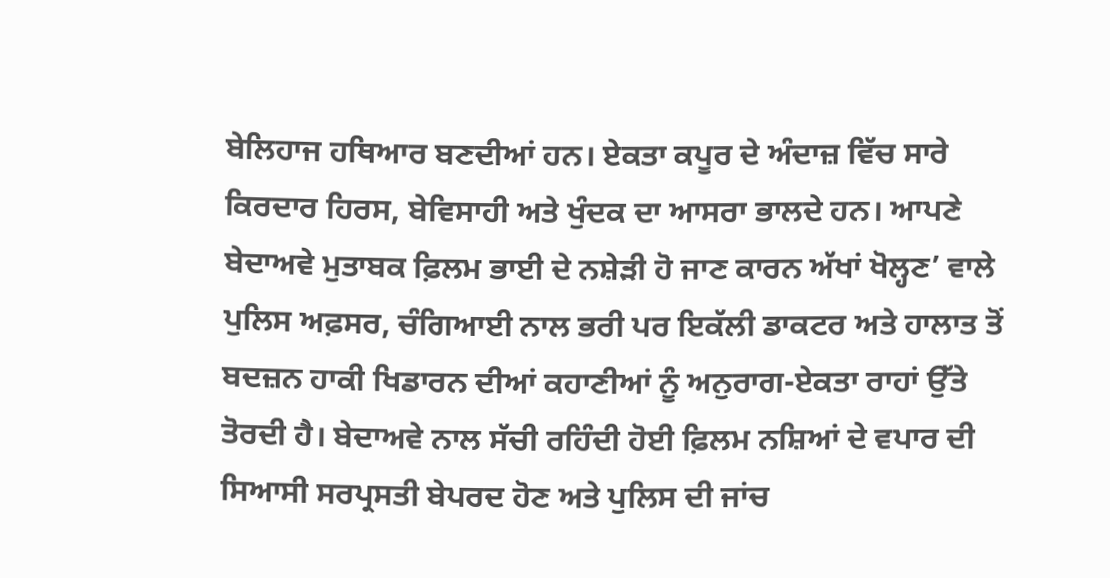ਬੇਲਿਹਾਜ ਹਥਿਆਰ ਬਣਦੀਆਂ ਹਨ। ਏਕਤਾ ਕਪੂਰ ਦੇ ਅੰਦਾਜ਼ ਵਿੱਚ ਸਾਰੇ ਕਿਰਦਾਰ ਹਿਰਸ, ਬੇਵਿਸਾਹੀ ਅਤੇ ਖੁੰਦਕ ਦਾ ਆਸਰਾ ਭਾਲਦੇ ਹਨ। ਆਪਣੇ ਬੇਦਾਅਵੇ ਮੁਤਾਬਕ ਫ਼ਿਲਮ ਭਾਈ ਦੇ ਨਸ਼ੇੜੀ ਹੋ ਜਾਣ ਕਾਰਨ ਅੱਖਾਂ ਖੋਲ੍ਹਣ’ ਵਾਲੇ ਪੁਲਿਸ ਅਫ਼ਸਰ, ਚੰਗਿਆਈ ਨਾਲ ਭਰੀ ਪਰ ਇਕੱਲੀ ਡਾਕਟਰ ਅਤੇ ਹਾਲਾਤ ਤੋਂ ਬਦਜ਼ਨ ਹਾਕੀ ਖਿਡਾਰਨ ਦੀਆਂ ਕਹਾਣੀਆਂ ਨੂੰ ਅਨੁਰਾਗ-ਏਕਤਾ ਰਾਹਾਂ ਉੱਤੇ ਤੋਰਦੀ ਹੈ। ਬੇਦਾਅਵੇ ਨਾਲ ਸੱਚੀ ਰਹਿੰਦੀ ਹੋਈ ਫ਼ਿਲਮ ਨਸ਼ਿਆਂ ਦੇ ਵਪਾਰ ਦੀ ਸਿਆਸੀ ਸਰਪ੍ਰਸਤੀ ਬੇਪਰਦ ਹੋਣ ਅਤੇ ਪੁਲਿਸ ਦੀ ਜਾਂਚ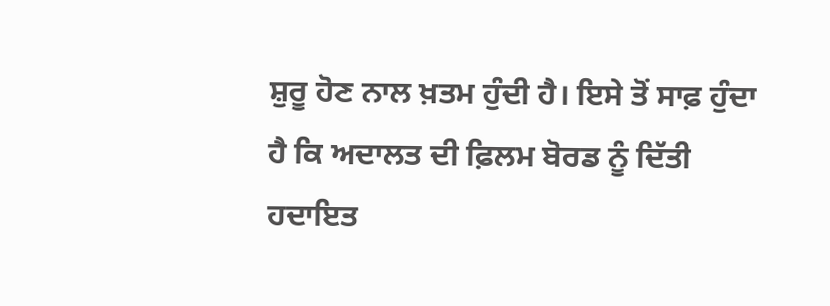ਸ਼ੁਰੂ ਹੋਣ ਨਾਲ ਖ਼ਤਮ ਹੁੰਦੀ ਹੈ। ਇਸੇ ਤੋਂ ਸਾਫ਼ ਹੁੰਦਾ ਹੈ ਕਿ ਅਦਾਲਤ ਦੀ ਫ਼ਿਲਮ ਬੋਰਡ ਨੂੰ ਦਿੱਤੀ ਹਦਾਇਤ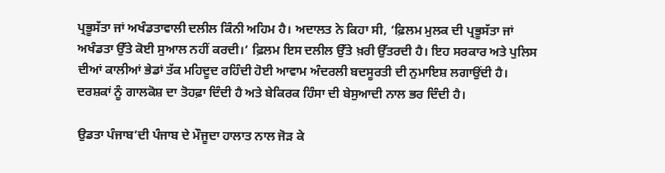ਪ੍ਰਭੂਸੱਤਾ ਜਾਂ ਅਖੰਡਤਾਵਾਲੀ ਦਲੀਲ ਕਿੰਨੀ ਅਹਿਮ ਹੈ। ਅਦਾਲਤ ਨੇ ਕਿਹਾ ਸੀ, ‘ਫ਼ਿਲਮ ਮੁਲਕ ਦੀ ਪ੍ਰਭੂਸੱਤਾ ਜਾਂ ਅਖੰਡਤਾ ਉੱਤੇ ਕੋਈ ਸੁਆਲ ਨਹੀਂ ਕਰਦੀ।’ ਫ਼ਿਲਮ ਇਸ ਦਲੀਲ ਉੱਤੇ ਖ਼ਰੀ ਉੱਤਰਦੀ ਹੈ। ਇਹ ਸਰਕਾਰ ਅਤੇ ਪੁਲਿਸ ਦੀਆਂ ਕਾਲੀਆਂ ਭੇਡਾਂ ਤੱਕ ਮਹਿਦੂਦ ਰਹਿੰਦੀ ਹੋਈ ਆਵਾਮ ਅੰਦਰਲੀ ਬਦਸੂਰਤੀ ਦੀ ਨੁਮਾਇਸ਼ ਲਗਾਉਂਦੀ ਹੈ। ਦਰਸ਼ਕਾਂ ਨੂੰ ਗਾਲਕੋਸ਼ ਦਾ ਤੋਹਫ਼ਾ ਦਿੰਦੀ ਹੈ ਅਤੇ ਬੇਕਿਰਕ ਹਿੰਸਾ ਦੀ ਬੇਸੁਆਦੀ ਨਾਲ ਭਰ ਦਿੰਦੀ ਹੈ।

ਉਡਤਾ ਪੰਜਾਬ’ਦੀ ਪੰਜਾਬ ਦੇ ਮੌਜੂਦਾ ਹਾਲਾਤ ਨਾਲ ਜੋੜ ਕੇ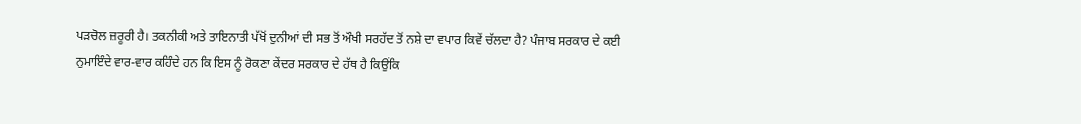ਪੜਚੋਲ ਜ਼ਰੂਰੀ ਹੈ। ਤਕਨੀਕੀ ਅਤੇ ਤਾਇਨਾਤੀ ਪੱਖੋਂ ਦੁਨੀਆਂ ਦੀ ਸਭ ਤੋਂ ਔਖੀ ਸਰਹੱਦ ਤੋਂ ਨਸ਼ੇ ਦਾ ਵਪਾਰ ਕਿਵੇਂ ਚੱਲਦਾ ਹੈ? ਪੰਜਾਬ ਸਰਕਾਰ ਦੇ ਕਈ ਨੁਮਾਇੰਦੇ ਵਾਰ-ਵਾਰ ਕਹਿੰਦੇ ਹਨ ਕਿ ਇਸ ਨੂੰ ਰੋਕਣਾ ਕੇਂਦਰ ਸਰਕਾਰ ਦੇ ਹੱਥ ਹੈ ਕਿਉਂਕਿ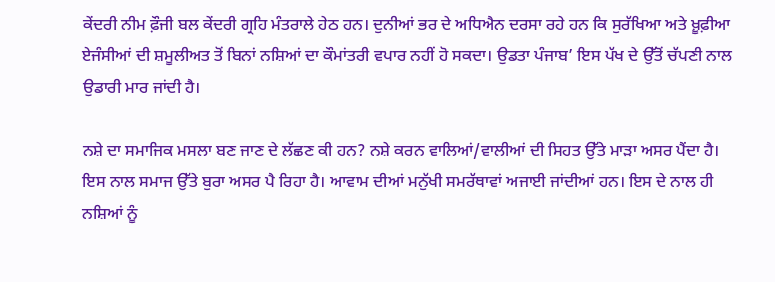ਕੇਂਦਰੀ ਨੀਮ ਫ਼ੌਜੀ ਬਲ ਕੇਂਦਰੀ ਗ੍ਰਹਿ ਮੰਤਰਾਲੇ ਹੇਠ ਹਨ। ਦੁਨੀਆਂ ਭਰ ਦੇ ਅਧਿਐਨ ਦਰਸਾ ਰਹੇ ਹਨ ਕਿ ਸੁਰੱਖਿਆ ਅਤੇ ਖ਼ੂਫ਼ੀਆ ਏਜੰਸੀਆਂ ਦੀ ਸ਼ਮੂਲੀਅਤ ਤੋਂ ਬਿਨਾਂ ਨਸ਼ਿਆਂ ਦਾ ਕੌਮਾਂਤਰੀ ਵਪਾਰ ਨਹੀਂ ਹੋ ਸਕਦਾ। ਉਡਤਾ ਪੰਜਾਬ’ ਇਸ ਪੱਖ ਦੇ ਉੱਤੋਂ ਚੱਪਣੀ ਨਾਲ ਉਡਾਰੀ ਮਾਰ ਜਾਂਦੀ ਹੈ।

ਨਸ਼ੇ ਦਾ ਸਮਾਜਿਕ ਮਸਲਾ ਬਣ ਜਾਣ ਦੇ ਲੱਛਣ ਕੀ ਹਨ? ਨਸ਼ੇ ਕਰਨ ਵਾਲਿਆਂ/ਵਾਲੀਆਂ ਦੀ ਸਿਹਤ ਉੱਤੇ ਮਾੜਾ ਅਸਰ ਪੈਂਦਾ ਹੈ। ਇਸ ਨਾਲ ਸਮਾਜ ਉੱਤੇ ਬੁਰਾ ਅਸਰ ਪੈ ਰਿਹਾ ਹੈ। ਆਵਾਮ ਦੀਆਂ ਮਨੁੱਖੀ ਸਮਰੱਥਾਵਾਂ ਅਜਾਈ ਜਾਂਦੀਆਂ ਹਨ। ਇਸ ਦੇ ਨਾਲ ਹੀ ਨਸ਼ਿਆਂ ਨੂੰ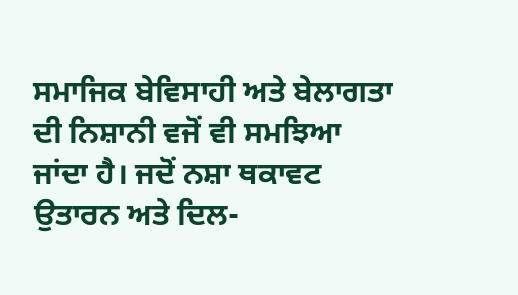ਸਮਾਜਿਕ ਬੇਵਿਸਾਹੀ ਅਤੇ ਬੇਲਾਗਤਾ ਦੀ ਨਿਸ਼ਾਨੀ ਵਜੋਂ ਵੀ ਸਮਝਿਆ ਜਾਂਦਾ ਹੈ। ਜਦੋਂ ਨਸ਼ਾ ਥਕਾਵਟ ਉਤਾਰਨ ਅਤੇ ਦਿਲ-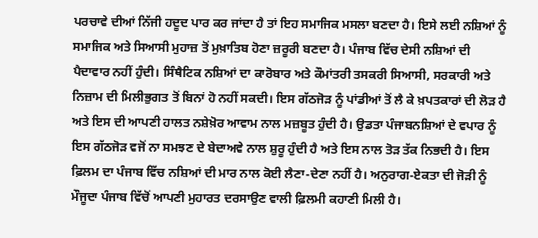ਪਰਚਾਵੇ ਦੀਆਂ ਨਿੱਜੀ ਹਦੂਦ ਪਾਰ ਕਰ ਜਾਂਦਾ ਹੈ ਤਾਂ ਇਹ ਸਮਾਜਿਕ ਮਸਲਾ ਬਣਦਾ ਹੈ। ਇਸੇ ਲਈ ਨਸ਼ਿਆਂ ਨੂੰ ਸਮਾਜਿਕ ਅਤੇ ਸਿਆਸੀ ਮੁਹਾਜ਼ ਤੋਂ ਮੁਖ਼ਾਤਿਬ ਹੋਣਾ ਜ਼ਰੂਰੀ ਬਣਦਾ ਹੈ। ਪੰਜਾਬ ਵਿੱਚ ਦੇਸੀ ਨਸ਼ਿਆਂ ਦੀ ਪੈਦਾਵਾਰ ਨਹੀਂ ਹੁੰਦੀ। ਸਿੰਥੈਟਿਕ ਨਸ਼ਿਆਂ ਦਾ ਕਾਰੋਬਾਰ ਅਤੇ ਕੌਮਾਂਤਰੀ ਤਸਕਰੀ ਸਿਆਸੀ, ਸਰਕਾਰੀ ਅਤੇ ਨਿਜ਼ਾਮ ਦੀ ਮਿਲੀਭੁਗਤ ਤੋਂ ਬਿਨਾਂ ਹੋ ਨਹੀਂ ਸਕਦੀ। ਇਸ ਗੱਠਜੋੜ ਨੂੰ ਪਾਂਡੀਆਂ ਤੋਂ ਲੈ ਕੇ ਖ਼ਪਤਕਾਰਾਂ ਦੀ ਲੋੜ ਹੈ ਅਤੇ ਇਸ ਦੀ ਆਪਣੀ ਹਾਲਤ ਨਸ਼ੇਖ਼ੋਰ ਆਵਾਮ ਨਾਲ ਮਜ਼ਬੂਤ ਹੁੰਦੀ ਹੈ। ਉਡਤਾ ਪੰਜਾਬਨਸ਼ਿਆਂ ਦੇ ਵਪਾਰ ਨੂੰ ਇਸ ਗੱਠਜੋੜ ਵਜੋਂ ਨਾ ਸਮਝਣ ਦੇ ਬੇਦਾਅਵੇ ਨਾਲ ਸ਼ੁਰੂ ਹੁੰਦੀ ਹੈ ਅਤੇ ਇਸ ਨਾਲ ਤੋੜ ਤੱਕ ਨਿਭਦੀ ਹੈ। ਇਸ ਫ਼ਿਲਮ ਦਾ ਪੰਜਾਬ ਵਿੱਚ ਨਸ਼ਿਆਂ ਦੀ ਮਾਰ ਨਾਲ ਕੋਈ ਲੈਣਾ-ਦੇਣਾ ਨਹੀਂ ਹੈ। ਅਨੁਰਾਗ-ਏਕਤਾ ਦੀ ਜੋੜੀ ਨੂੰ ਮੌਜੂਦਾ ਪੰਜਾਬ ਵਿੱਚੋਂ ਆਪਣੀ ਮੁਹਾਰਤ ਦਰਸਾਉਣ ਵਾਲੀ ਫ਼ਿਲਮੀ ਕਹਾਣੀ ਮਿਲੀ ਹੈ।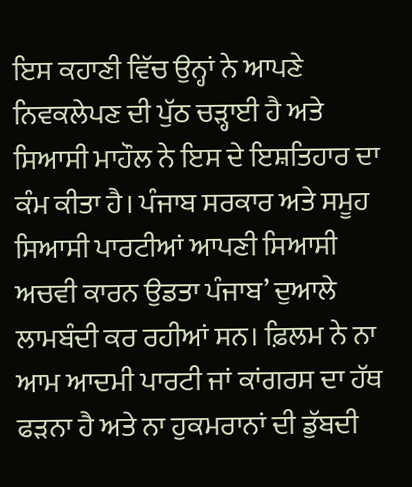ਇਸ ਕਹਾਣੀ ਵਿੱਚ ਉਨ੍ਹਾਂ ਨੇ ਆਪਣੇ ਨਿਵਕਲੇਪਣ ਦੀ ਪੁੱਠ ਚੜ੍ਹਾਈ ਹੈ ਅਤੇ ਸਿਆਸੀ ਮਾਹੌਲ ਨੇ ਇਸ ਦੇ ਇਸ਼ਤਿਹਾਰ ਦਾ ਕੰਮ ਕੀਤਾ ਹੈ। ਪੰਜਾਬ ਸਰਕਾਰ ਅਤੇ ਸਮੂਹ ਸਿਆਸੀ ਪਾਰਟੀਆਂ ਆਪਣੀ ਸਿਆਸੀ ਅਚਵੀ ਕਾਰਨ ਉਡਤਾ ਪੰਜਾਬ’ ਦੁਆਲੇ ਲਾਮਬੰਦੀ ਕਰ ਰਹੀਆਂ ਸਨ। ਫ਼ਿਲਮ ਨੇ ਨਾ ਆਮ ਆਦਮੀ ਪਾਰਟੀ ਜਾਂ ਕਾਂਗਰਸ ਦਾ ਹੱਥ ਫੜਨਾ ਹੈ ਅਤੇ ਨਾ ਹੁਕਮਰਾਨਾਂ ਦੀ ਡੁੱਬਦੀ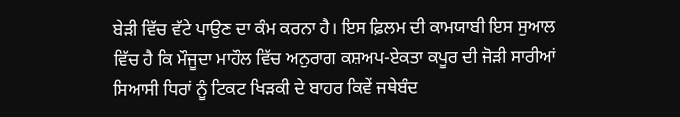ਬੇੜੀ ਵਿੱਚ ਵੱਟੇ ਪਾਉਣ ਦਾ ਕੰਮ ਕਰਨਾ ਹੈ। ਇਸ ਫ਼ਿਲਮ ਦੀ ਕਾਮਯਾਬੀ ਇਸ ਸੁਆਲ ਵਿੱਚ ਹੈ ਕਿ ਮੌਜੂਦਾ ਮਾਹੌਲ ਵਿੱਚ ਅਨੁਰਾਗ ਕਸ਼ਅਪ-ਏਕਤਾ ਕਪੂਰ ਦੀ ਜੋੜੀ ਸਾਰੀਆਂ ਸਿਆਸੀ ਧਿਰਾਂ ਨੂੰ ਟਿਕਟ ਖਿੜਕੀ ਦੇ ਬਾਹਰ ਕਿਵੇਂ ਜਥੇਬੰਦ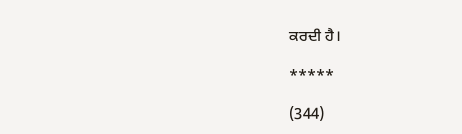ਕਰਦੀ ਹੈ।

*****

(344)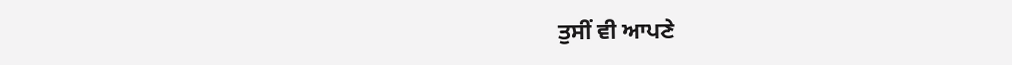ਤੁਸੀਂ ਵੀ ਆਪਣੇ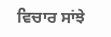ਵਿਚਾਰ ਸਾਂਝੇ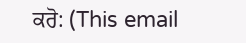ਕਰੋ: (This email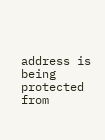address is being protected from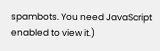spambots. You need JavaScript enabled to view it.)